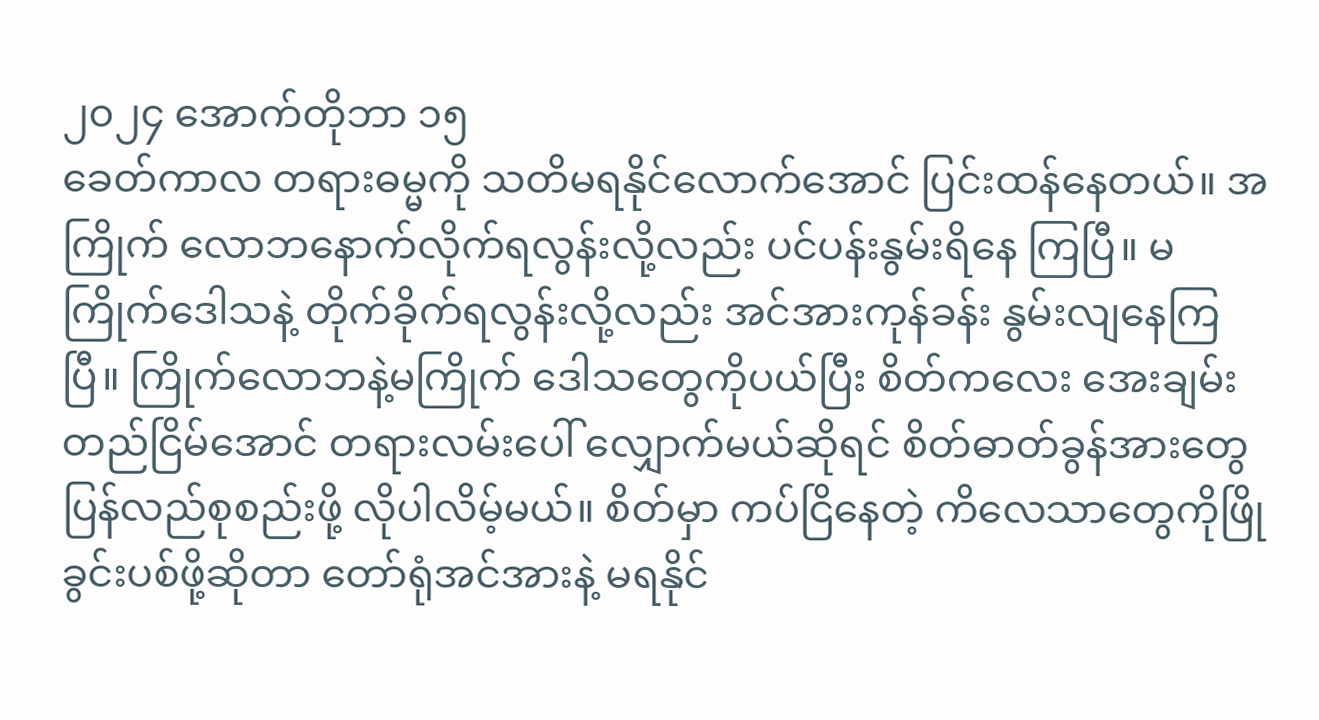၂၀၂၄ အောက်တိုဘာ ၁၅
ခေတ်ကာလ တရားဓမ္မကို သတိမရနိုင်လောက်အောင် ပြင်းထန်နေတယ်။ အကြိုက် လောဘနောက်လိုက်ရလွန်းလို့လည်း ပင်ပန်းနွမ်းရိနေ ကြပြီ။ မကြိုက်ဒေါသနဲ့ တိုက်ခိုက်ရလွန်းလို့လည်း အင်အားကုန်ခန်း နွမ်းလျနေကြပြီ။ ကြိုက်လောဘနဲ့မကြိုက် ဒေါသတွေကိုပယ်ပြီး စိတ်ကလေး အေးချမ်းတည်ငြိမ်အောင် တရားလမ်းပေါ် လျှောက်မယ်ဆိုရင် စိတ်ဓာတ်ခွန်အားတွေ ပြန်လည်စုစည်းဖို့ လိုပါလိမ့်မယ်။ စိတ်မှာ ကပ်ငြိနေတဲ့ ကိလေသာတွေကိုဖြိုခွင်းပစ်ဖို့ဆိုတာ တော်ရုံအင်အားနဲ့ မရနိုင်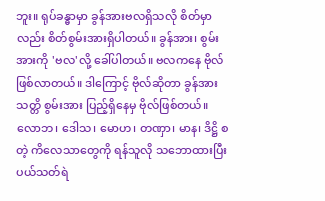ဘူး။ ရုပ်ခန္ဓာမှာ ခွန်အားဗလရှိသလို စိတ်မှာလည်း စိတ်စွမ်းအားရှိပါတယ်။ ခွန်အား၊ စွမ်းအားကို 'ဗလ'လို့ ခေါ်ပါတယ်။ ဗလကနေ ဗိုလ်ဖြစ်လာတယ်။ ဒါကြောင့် ဗိုလ်ဆိုတာ ခွန်အားသတ္တိ စွမ်းအား ပြည့်ရှိနေမှ ဗိုလ်ဖြစ်တယ်။
လောဘ၊ ဒေါသ၊ မောဟ၊ တဏှာ၊ မာန၊ ဒိဋ္ဌိ စတဲ့ ကိလေသာတွေကို ရန်သူလို သဘောထားပြီး ပယ်သတ်ရဲ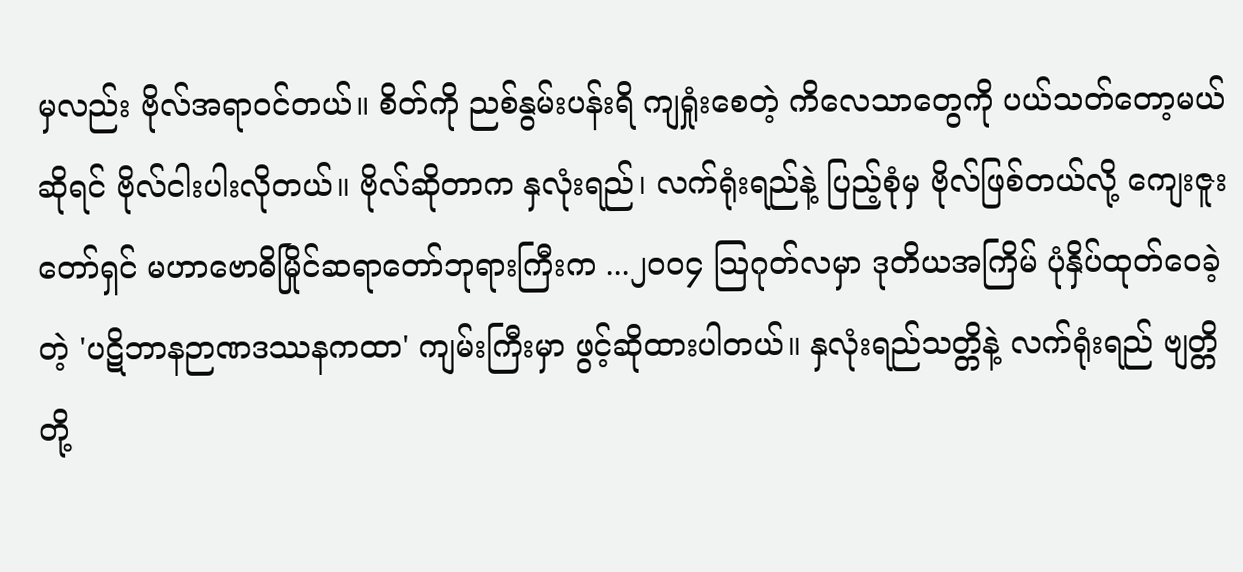မှလည်း ဗိုလ်အရာဝင်တယ်။ စိတ်ကို ညစ်နွမ်းပန်းရိ ကျရှုံးစေတဲ့ ကိလေသာတွေကို ပယ်သတ်တော့မယ်ဆိုရင် ဗိုလ်ငါးပါးလိုတယ်။ ဗိုလ်ဆိုတာက နှလုံးရည်၊ လက်ရုံးရည်နဲ့ ပြည့်စုံမှ ဗိုလ်ဖြစ်တယ်လို့ ကျေးဇူးတော်ရှင် မဟာဗောဓိမြိုင်ဆရာတော်ဘုရားကြီးက ...၂၀၀၄ သြဂုတ်လမှာ ဒုတိယအကြိမ် ပုံနှိပ်ထုတ်ဝေခဲ့တဲ့ 'ပဋိဘာနဉာဏဒဿနကထာ' ကျမ်းကြီးမှာ ဖွင့်ဆိုထားပါတယ်။ နှလုံးရည်သတ္တိနဲ့ လက်ရုံးရည် ဗျတ္တိတို့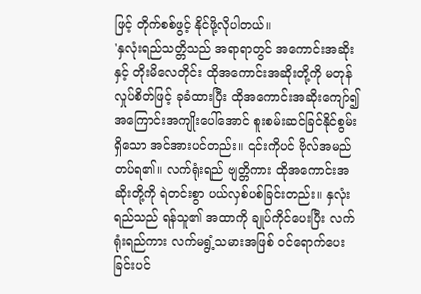ဖြင့် တိုက်စစ်ဖွင့် နိုင်ဖို့လိုပါတယ်။
'နှလုံးရည်သတ္တိသည် အရာရာတွင် အကောင်းအဆိုးနှင့် တိုးမိလေတိုင်း ထိုအကောင်းအဆိုးတို့ကို မတုန်လှုပ်စိတ်ဖြင့် ခုခံထားပြီး ထိုအကောင်းအဆိုးကျော်၍ အကြောင်းအကျိုးပေါ်အောင် စူးစမ်းဆင်ခြင်နိုင်စွမ်းရှိသော အင်အားပင်တည်း။ ၎င်းကိုပင် ဗိုလ်အမည်တပ်ရ၏။ လက်ရုံးရည် ဗျတ္တိကား ထိုအကောင်းအဆိုးတို့ကို ရဲတင်းစွာ ပယ်လှစ်ပစ်ခြင်းတည်း။ နှလုံးရည်သည် ရန်သူ၏ အထာကို ချုပ်ကိုင်ပေးပြီး လက်ရုံးရည်ကား လက်မရွံ့သမားအဖြစ် ဝင်ရောက်ပေးခြင်းပင်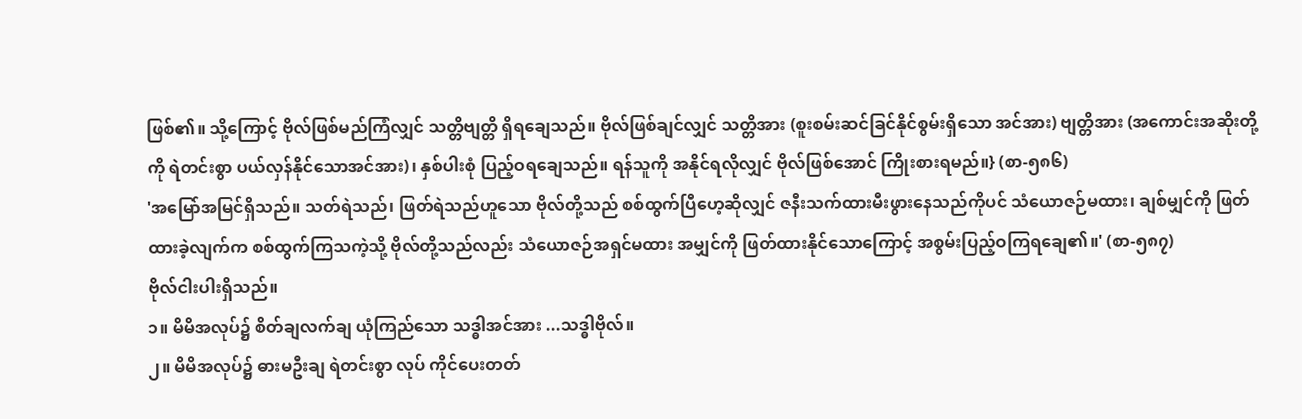ဖြစ်၏။ သို့ကြောင့် ဗိုလ်ဖြစ်မည်ကြံလျှင် သတ္တိဗျတ္တိ ရှိရချေသည်။ ဗိုလ်ဖြစ်ချင်လျှင် သတ္တိအား (စူးစမ်းဆင်ခြင်နိုင်စွမ်းရှိသော အင်အား) ဗျတ္တိအား (အကောင်းအဆိုးတို့ကို ရဲတင်းစွာ ပယ်လှန်နိုင်သောအင်အား)၊ နှစ်ပါးစုံ ပြည့်ဝရချေသည်။ ရန်သူကို အနိုင်ရလိုလျှင် ဗိုလ်ဖြစ်အောင် ကြိုးစားရမည်။} (စာ-၅၈၆)
'အမြော်အမြင်ရှိသည်။ သတ်ရဲသည်၊ ဖြတ်ရဲသည်ဟူသော ဗိုလ်တို့သည် စစ်ထွက်ပြီဟေ့ဆိုလျှင် ဇနီးသက်ထားမီးဖွားနေသည်ကိုပင် သံယောဇဉ်မထား၊ ချစ်မျှင်ကို ဖြတ်ထားခဲ့လျက်က စစ်ထွက်ကြသကဲ့သို့ ဗိုလ်တို့သည်လည်း သံယောဇဉ်အရှင်မထား အမျှင်ကို ဖြတ်ထားနိုင်သောကြောင့် အစွမ်းပြည့်ဝကြရချေ၏။' (စာ-၅၈၇)
ဗိုလ်ငါးပါးရှိသည်။
၁။ မိမိအလုပ်၌ စိတ်ချလက်ချ ယုံကြည်သော သဒ္ဓါအင်အား ...သဒ္ဓါဗိုလ်။
၂။ မိမိအလုပ်၌ ဓားမဦးချ ရဲတင်းစွာ လုပ် ကိုင်ပေးတတ်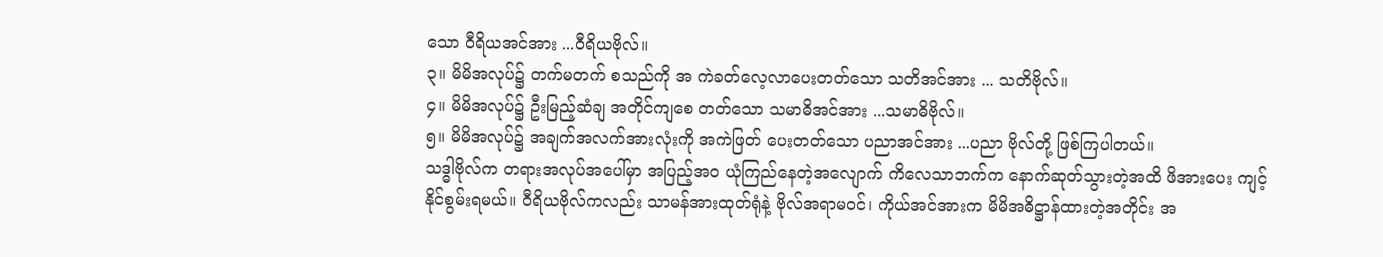သော ဝီရိယအင်အား ...ဝီရိယဗိုလ်။
၃။ မိမိအလုပ်၌ တက်မတက် စသည်ကို အ ကဲခတ်လေ့လာပေးတတ်သော သတိအင်အား ... သတိဗိုလ်။
၄။ မိမိအလုပ်၌ ဦးမြည့်ဆံချ အတိုင်ကျစေ တတ်သော သမာဓိအင်အား ...သမာဓိဗိုလ်။
၅။ မိမိအလုပ်၌ အချက်အလက်အားလုံးကို အကဲဖြတ် ပေးတတ်သော ပညာအင်အား ...ပညာ ဗိုလ်တို့ ဖြစ်ကြပါတယ်။
သဒ္ဓါဗိုလ်က တရားအလုပ်အပေါ်မှာ အပြည့်အ၀ ယုံကြည်နေတဲ့အလျောက် ကိလေသာဘက်က နောက်ဆုတ်သွားတဲ့အထိ ဖိအားပေး ကျင့်နိုင်စွမ်းရမယ်။ ဝီရိယဗိုလ်ကလည်း သာမန်အားထုတ်ရုံနဲ့ ဗိုလ်အရာမဝင်၊ ကိုယ်အင်အားက မိမိအဓိဋ္ဌာန်ထားတဲ့အတိုင်း အ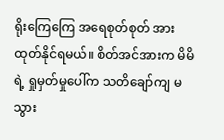ရိုးကြေကြေ အရေစုတ်စုတ် အားထုတ်နိုင်ရမယ်။ စိတ်အင်အားက မိမိရဲ့ ရှုမှတ်မှုပေါ်က သတိချော်ကျ မသွား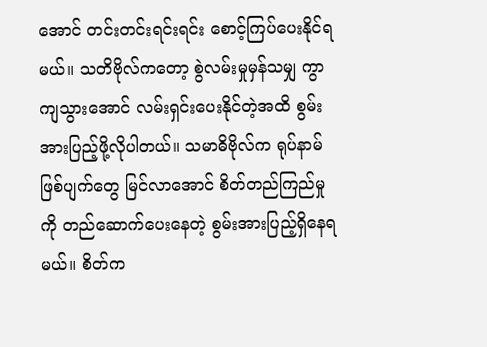အောင် တင်းတင်းရင်းရင်း စောင့်ကြပ်ပေးနိုင်ရမယ်။ သတိဗိုလ်ကတော့ စွဲလမ်းမှုမှန်သမျှ ကွာကျသွားအောင် လမ်းရှင်းပေးနိုင်တဲ့အထိ စွမ်းအားပြည့်ဖို့လိုပါတယ်။ သမာဓိဗိုလ်က ရုပ်နာမ်ဖြစ်ပျက်တွေ မြင်လာအောင် စိတ်တည်ကြည်မှုကို တည်ဆောက်ပေးနေတဲ့ စွမ်းအားပြည့်ရှိနေရမယ်။ စိတ်က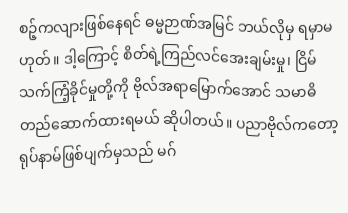စဉ့်ကလျားဖြစ်နေရင် ဓမ္မဉာဏ်အမြင် ဘယ်လိုမှ ရမှာမဟုတ်။ ဒါ့ကြောင့် စိတ်ရဲ့ကြည်လင်အေးချမ်းမှု၊ ငြိမ်သက်ကြံ့ခိုင်မှုတို့ကို ဗိုလ်အရာမြောက်အောင် သမာဓိတည်ဆောက်ထားရမယ် ဆိုပါတယ်။ ပညာဗိုလ်ကတော့ ရုပ်နာမ်ဖြစ်ပျက်မှသည် မဂ်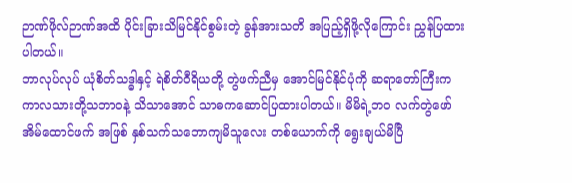ဉာဏ်ဖိုလ်ဉာဏ်အထိ ပိုင်းခြားသိမြင်နိုင်စွမ်းတဲ့ ခွန်အားသတိ အပြည့်ရှိဖို့လိုကြောင်း ညွှန်ပြထားပါတယ်။
ဘာလုပ်လုပ် ယုံစိတ်သဒ္ဓါနှင့် ရဲစိတ်ဝီရိယတို့ တွဲဖက်ညီမှ အောင်မြင်နိုင်ပုံကို ဆရာတော်ကြီးက ကာလသားတို့သဘာဝနဲ့ သိသာအောင် သာဓကဆောင်ပြထားပါတယ်။ မိမိရဲ့ဘ၀ လက်တွဲဖော် အိမ်ထောင်ဖက် အဖြစ် နှစ်သက်သဘောကျမိသူလေး တစ်ယောက်ကို ရွေးချယ်မိပြီ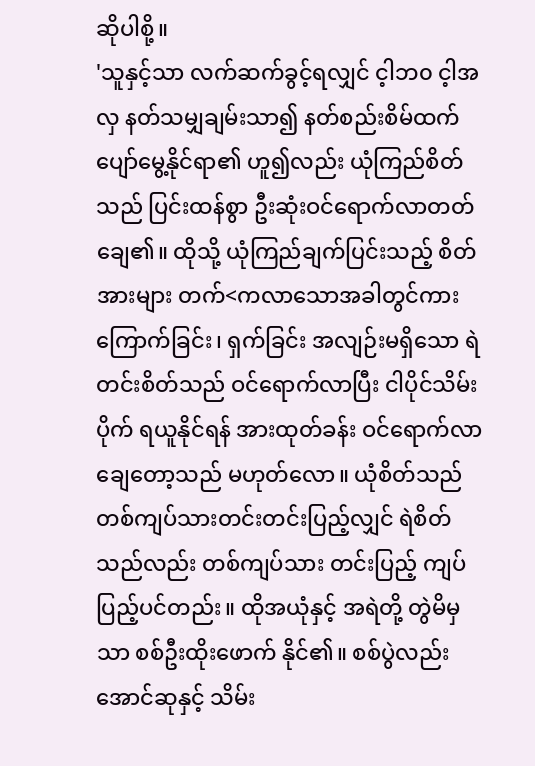ဆိုပါစို့။
'သူနှင့်သာ လက်ဆက်ခွင့်ရလျှင် င့ါဘ၀ င့ါအလှ နတ်သမျှချမ်းသာ၍ နတ်စည်းစိမ်ထက် ပျော်မွေ့နိုင်ရာ၏ ဟူ၍လည်း ယုံကြည်စိတ်သည် ပြင်းထန်စွာ ဦးဆုံးဝင်ရောက်လာတတ်ချေ၏။ ထိုသို့ ယုံကြည်ချက်ပြင်းသည့် စိတ်အားများ တက်<ကလာသောအခါတွင်ကား ကြောက်ခြင်း၊ ရှက်ခြင်း အလျဉ်းမရှိသော ရဲတင်းစိတ်သည် ဝင်ရောက်လာပြီး ငါပိုင်သိမ်းပိုက် ရယူနိုင်ရန် အားထုတ်ခန်း ဝင်ရောက်လာချေတော့သည် မဟုတ်လော။ ယုံစိတ်သည် တစ်ကျပ်သားတင်းတင်းပြည့်လျှင် ရဲစိတ်သည်လည်း တစ်ကျပ်သား တင်းပြည့် ကျပ်ပြည့်ပင်တည်း။ ထိုအယုံနှင့် အရဲတို့ တွဲမိမှသာ စစ်ဦးထိုးဖောက် နိုင်၏။ စစ်ပွဲလည်းအောင်ဆုနှင့် သိမ်း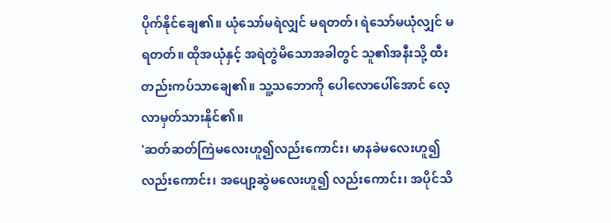ပိုက်နိုင်ချေ၏။ ယုံသော်မရဲလျှင် မရတတ်၊ ရဲသော်မယုံလျှင် မရတတ်။ ထိုအယုံနှင့် အရဲတွဲမိသောအခါတွင် သူ၏အနီးသို့ ထီးတည်းကပ်သာချေ၏။ သူ့သဘောကို ပေါလောပေါ်အောင် လေ့လာမှတ်သားနိုင်၏။
'ဆတ်ဆတ်ကြဲမလေးဟူ၍လည်းကောင်း၊ မာနခဲမလေးဟူ၍လည်းကောင်း၊ အပျော့ဆွဲမလေးဟူ၍ လည်းကောင်း၊ အပိုင်သိ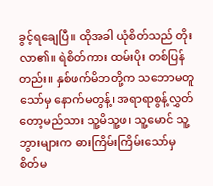ခွင့်ရချေပြီ။ ထိုအခါ ယုံစိတ်သည် တိုးလာ၏။ ရဲစိတ်ကား ထမ်းပိုး တစ်ပြန်တည်း။ နှစ်ဖက်မိဘတို့က သဘောမတူသော်မှ နောက်မတွန့်၊ အရာရာစွန့်လွှတ်တော့မည်သား သူ့မိသူ့ဖ၊ သူ့မောင် သူ့ဘွားများက ဓားကြိမ်းကြိမ်းသော်မှ စိတ်မ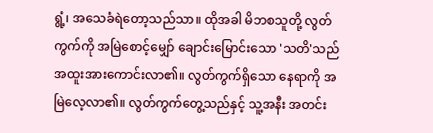ရွံ့၊ အသေခံရဲတော့သည်သာ။ ထိုအခါ မိဘစသူတို့ လွတ်ကွက်ကို အမြဲစောင့်မျှော် ချောင်းမြောင်းသော 'သတိ'သည် အထူးအားကောင်းလာ၏။ လွတ်ကွက်ရှိသော နေရာကို အမြဲလေ့လာ၏။ လွတ်ကွက်တွေ့သည်နှင့် သူ့အနီး အတင်း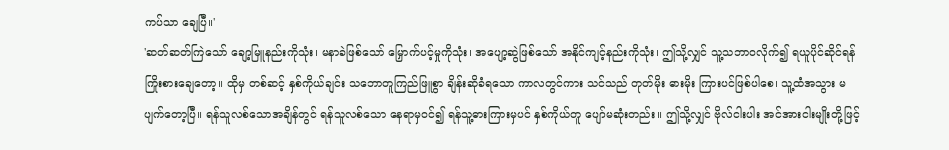ကပ်သာ ချေပြီ။'
'ဆတ်ဆတ်ကြဲသော် ချော့မြူနည်းကိုသုံး၊ မနာခဲဖြစ်သော် မြှောက်ပင့်မှုကိုသုံး၊ အပျော့ဆွဲဖြစ်သော် အနိုင်ကျင့်နည်းကိုသုံး၊ ဤသို့လျှင် သူ့သဘာဝလိုက်၍ ရယူပိုင်ဆိုင်ရန် ကြိုးစားချေတော့။ ထိုမှ တစ်ဆင့် နှစ်ကိုယ်ချင်း သဘောတူကြည်ဖြူစွာ ချိန်းဆိုခံရသော ကာလတွင်ကား သင်သည် တုတ်မိုး ဓားမိုး ကြားပင်ဖြစ်ပါစေ၊ သူ့ထံအသွား မပျက်တော့ပြီ။ ရန်သူလစ်သောအချိန်တွင် ရန်သူလစ်သော နေရာမှဝင်၍ ရန်သူ့ဓားကြားမှပင် နှစ်ကိုယ်တူ ပျော်မဆုံးတည်း။ ဤသို့လျှင် ဗိုလ်ငါးပါး အင်အားငါးမျိုးတို့ဖြင့်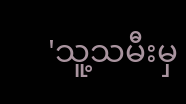'သူ့သမီးမှ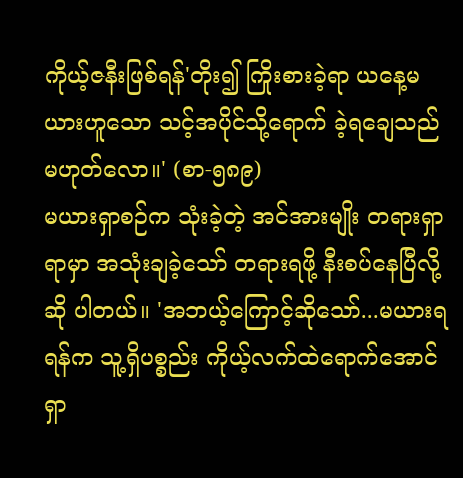ကိုယ့်ဇနီးဖြစ်ရန်'တိုး၍ ကြိုးစားခဲ့ရာ ယနေ့မယားဟူသော သင့်အပိုင်သို့ရောက် ခဲ့ရချေသည် မဟုတ်လော။' (စာ-၅၈၉)
မယားရှာစဉ်က သုံးခဲ့တဲ့ အင်အားမျိုး တရားရှာရာမှာ အသုံးချခဲ့သော် တရားရဖို့ နီးစပ်နေပြီလို့ဆို ပါတယ်။ 'အဘယ့်ကြောင့်ဆိုသော်...မယားရရန်က သူ့ရှိပစ္စည်း ကိုယ့်လက်ထဲရောက်အောင် ရှာ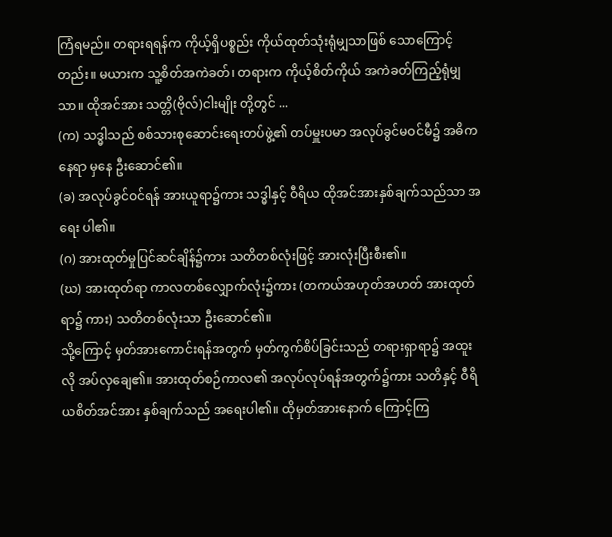ကြံရမည်။ တရားရရန်က ကိုယ့်ရှိပစ္စည်း ကိုယ်ထုတ်သုံးရုံမျှသာဖြစ် သောကြောင့်တည်း။ မယားက သူ့စိတ်အကဲခတ်၊ တရားက ကိုယ့်စိတ်ကိုယ် အကဲခတ်ကြည့်ရုံမျှသာ။ ထိုအင်အား သတ္တိ(ဗိုလ်)ငါးမျိုး တို့တွင် ...
(က) သဒ္ဓါသည် စစ်သားစုဆောင်းရေးတပ်ဖွဲ့၏ တပ်မှူးပမာ အလုပ်ခွင်မဝင်မီ၌ အဓိကနေရာ မှနေ ဦးဆောင်၏။
(ခ) အလုပ်ခွင်ဝင်ရန် အားယူရာ၌ကား သဒ္ဓါနှင့် ဝီရိယ ထိုအင်အားနှစ်ချက်သည်သာ အရေး ပါ၏။
(ဂ) အားထုတ်မှုပြင်ဆင်ချိန်၌ကား သတိတစ်လုံးဖြင့် အားလုံးပြီးစီး၏။
(ဃ) အားထုတ်ရာ ကာလတစ်လျှောက်လုံး၌ကား (တကယ်အဟုတ်အဟတ် အားထုတ်ရာ၌ ကား) သတိတစ်လုံးသာ ဦးဆောင်၏။
သို့ကြောင့် မှတ်အားကောင်းရန်အတွက် မှတ်ကွက်စိပ်ခြင်းသည် တရားရှာရာ၌ အထူးလို အပ်လှချေ၏။ အားထုတ်စဉ်ကာလ၏ အလုပ်လုပ်ရန်အတွက်၌ကား သတိနှင့် ဝီရိယစိတ်အင်အား နှစ်ချက်သည် အရေးပါ၏။ ထိုမှတ်အားနောက် ကြောင့်ကြ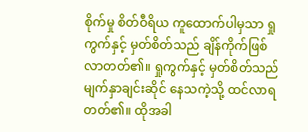စိုက်မှု စိတ်ဝီရိယ ကူထောက်ပါမှသာ ရှုကွက်နှင့် မှတ်စိတ်သည် ချိန်ကိုက်ဖြစ် လာတတ်၏။ ရှုကွက်နှင့် မှတ်စိတ်သည် မျက်နှာချင်းဆိုင် နေသကဲ့သို့ ထင်လာရတတ်၏။ ထိုအခါ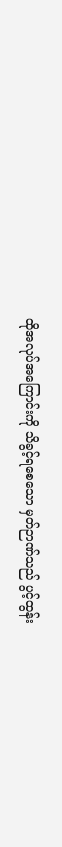ထိုအလုပ်အကြောင်းကို သိခွင့်ရစေသော မှတ်ဉာဏ်သည် ပွင့်ထွန်း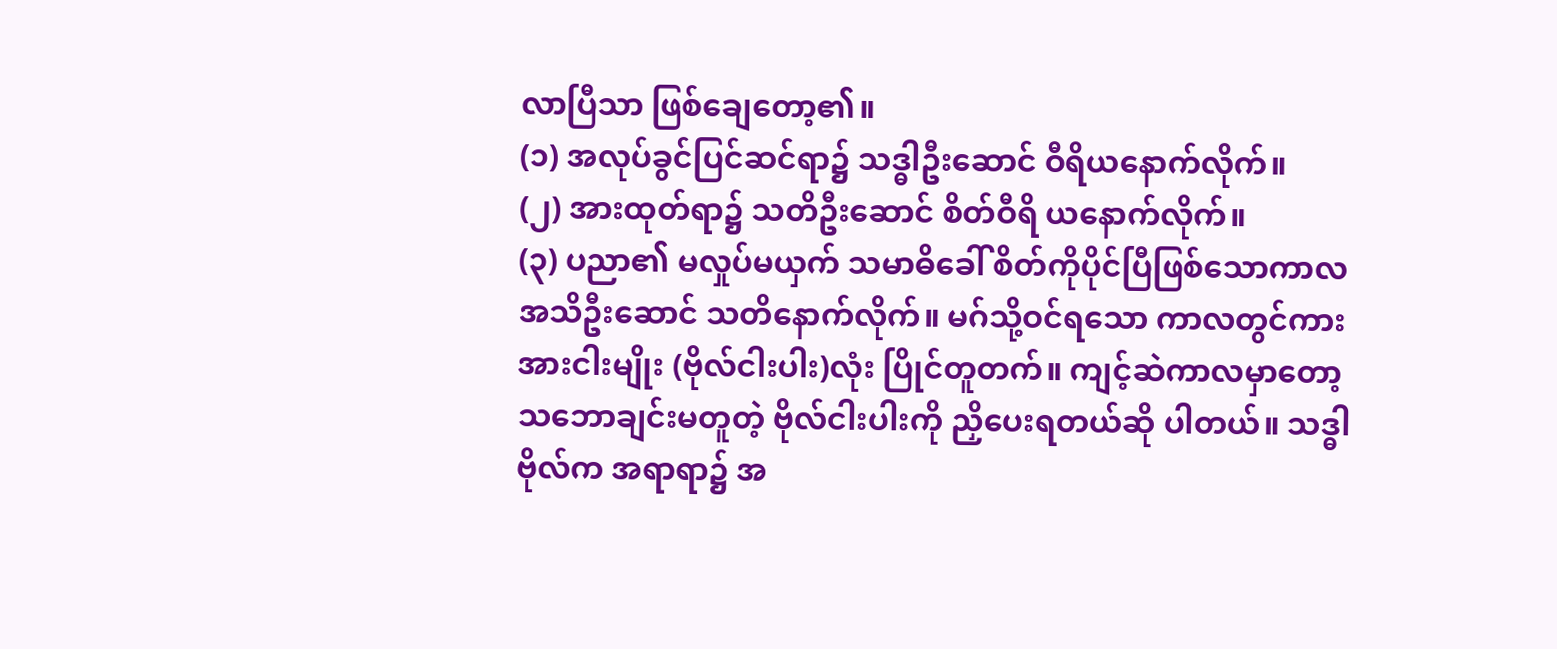လာပြီသာ ဖြစ်ချေတော့၏။
(၁) အလုပ်ခွင်ပြင်ဆင်ရာ၌ သဒ္ဓါဦးဆောင် ဝီရိယနောက်လိုက်။
(၂) အားထုတ်ရာ၌ သတိဦးဆောင် စိတ်ဝီရိ ယနောက်လိုက်။
(၃) ပညာ၏ မလှုပ်မယှက် သမာဓိခေါ် စိတ်ကိုပိုင်ပြီဖြစ်သောကာလ အသိဦးဆောင် သတိနောက်လိုက်။ မဂ်သို့ဝင်ရသော ကာလတွင်ကား အားငါးမျိုး (ဗိုလ်ငါးပါး)လုံး ပြိုင်တူတက်။ ကျင့်ဆဲကာလမှာတော့ သဘောချင်းမတူတဲ့ ဗိုလ်ငါးပါးကို ညှိပေးရတယ်ဆို ပါတယ်။ သဒ္ဓါဗိုလ်က အရာရာ၌ အ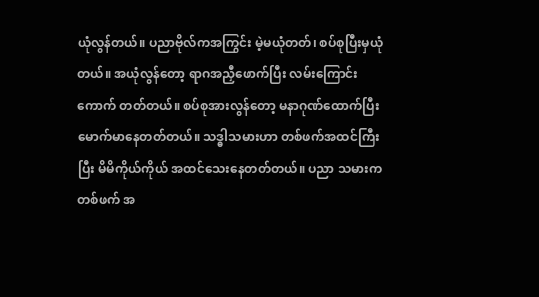ယုံလွန်တယ်။ ပညာဗိုလ်ကအကြွင်း မဲ့မယုံတတ်၊ စပ်စုပြီးမှယုံတယ်။ အယုံလွန်တော့ ရာဂအညှီဖောက်ပြီး လမ်းကြောင်းကောက် တတ်တယ်။ စပ်စုအားလွန်တော့ မနာဂုဏ်ထောက်ပြီး မောက်မာနေတတ်တယ်။ သဒ္ဓါသမားဟာ တစ်ဖက်အထင်ကြီးပြီး မိမိကိုယ်ကိုယ် အထင်သေးနေတတ်တယ်။ ပညာ သမားကတစ်ဖက် အ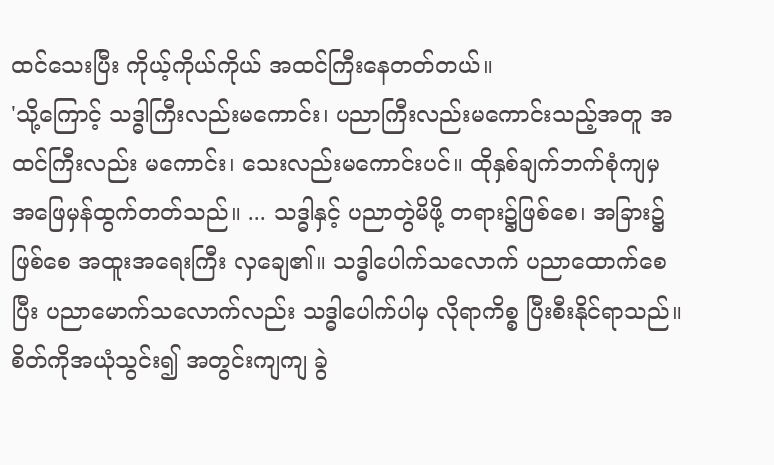ထင်သေးပြီး ကိုယ့်ကိုယ်ကိုယ် အထင်ကြီးနေတတ်တယ်။
'သို့ကြောင့် သဒ္ဓါကြီးလည်းမကောင်း၊ ပညာကြီးလည်းမကောင်းသည့်အတူ အထင်ကြီးလည်း မကောင်း၊ သေးလည်းမကောင်းပင်။ ထိုနှစ်ချက်ဘက်စုံကျမှ အဖြေမှန်ထွက်တတ်သည်။ ... သဒ္ဓါနှင့် ပညာတွဲမိဖို့ တရား၌ဖြစ်စေ၊ အခြား၌ဖြစ်စေ အထူးအရေးကြီး လှချေ၏။ သဒ္ဓါပေါက်သလောက် ပညာထောက်စေပြီး ပညာမောက်သလောက်လည်း သဒ္ဓါပေါက်ပါမှ လိုရာကိစ္စ ပြီးစီးနိုင်ရာသည်။ စိတ်ကိုအယုံသွင်း၍ အတွင်းကျကျ ခွဲ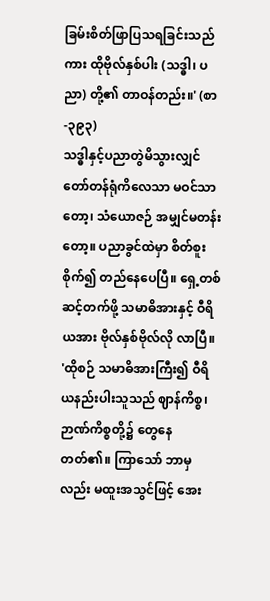ခြမ်းစိတ်ဖြာပြသရခြင်းသည်ကား ထိုဗိုလ်နှစ်ပါး (သဒ္ဓါ၊ ပညာ) တို့၏ တာဝန်တည်း။' (စာ-၃၉၃)
သဒ္ဓါနှင့်ပညာတွဲမိသွားလျှင် တော်တန်ရုံကိလေသာ မဝင်သာတော့၊ သံယောဇဉ် အမျှင်မတန်းတော့။ ပညာခွင်ထဲမှာ စိတ်စူးစိုက်၍ တည်နေပေပြီ။ ရှေ့တစ်ဆင့်တက်ဖို့ သမာဓိအားနှင့် ဝီရိယအား ဗိုလ်နှစ်ဗိုလ်လို လာပြီ။
'ထိုစဉ် သမာဓိအားကြီး၍ ဝီရိယနည်းပါးသူသည် ဈာန်ကိစ္စ၊ ဉာဏ်ကိစ္စတို့၌ တွေနေတတ်၏။ ကြာသော် ဘာမှလည်း မထူးအသွင်ဖြင့် အေး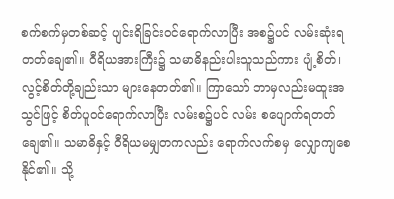စက်စက်မှတစ်ဆင့် ပျင်းရိခြင်းဝင်ရောက်လာပြီး အစ၌ပင် လမ်းဆုံးရ တတ်ချေ၏။ ဝီရိယအားကြီး၌ သမာဓိနည်းပါးသူသည်ကား ပျံ့စိတ်၊ လွင့်စိတ်တို့ချည်းသာ များနေတတ်၏။ ကြာသော် ဘာမှလည်းမထူးအသွင်ဖြင့် စိတ်ပူဝင်ရောက်လာပြီး လမ်းစ၌ပင် လမ်း စပျောက်ရတတ်ချေ၏။ သမာဓိနှင့် ဝီရိယမမျှတကလည်း ရောက်လက်စမှ လျှောကျစေနိုင်၏။ သို့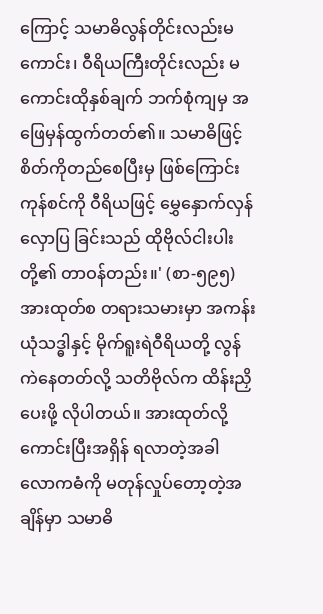ကြောင့် သမာဓိလွန်တိုင်းလည်းမကောင်း၊ ဝီရိယကြီးတိုင်းလည်း မကောင်းထိုနှစ်ချက် ဘက်စုံကျမှ အဖြေမှန်ထွက်တတ်၏။ သမာဓိဖြင့် စိတ်ကိုတည်စေပြီးမှ ဖြစ်ကြောင်းကုန်စင်ကို ဝီရိယဖြင့် မွှေနှောက်လှန်လှောပြ ခြင်းသည် ထိုဗိုလ်ငါးပါးတို့၏ တာဝန်တည်း။' (စာ-၅၉၅)
အားထုတ်စ တရားသမားမှာ အကန်းယုံသဒ္ဓါနှင့် မိုက်ရူးရဲဝီရိယတို့ လွန်ကဲနေတတ်လို့ သတိဗိုလ်က ထိန်းညှိပေးဖို့ လိုပါတယ်။ အားထုတ်လို့ကောင်းပြီးအရှိန် ရလာတဲ့အခါ လောကဓံကို မတုန်လှုပ်တော့တဲ့အချိန်မှာ သမာဓိ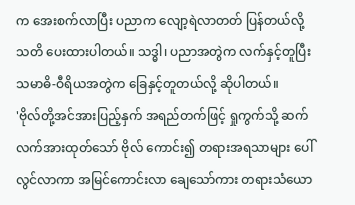က အေးစက်လာပြီး ပညာက လျော့ရဲလာတတ် ပြန်တယ်လို့ သတိ ပေးထားပါတယ်။ သဒ္ဓါ၊ ပညာအတွဲက လက်နှင့်တူပြီး သမာဓိ-ဝီရိယအတွဲက ခြေနှင့်တူတယ်လို့ ဆိုပါတယ်။
'ဗိုလ်တို့အင်အားပြည့်နှက် အရည်တက်ဖြင့် ရှုကွက်သို့ ဆက်လက်အားထုတ်သော် ဗိုလ် ကောင်း၍ တရားအရသာများ ပေါ်လွင်လာကာ အမြင်ကောင်းလာ ချေသော်ကား တရားသံယော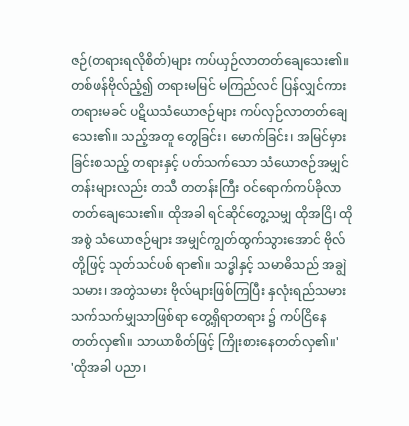ဇဉ်(တရားရလိုစိတ်)များ ကပ်ယှဉ်လာတတ်ချေသေး၏။ တစ်ဖန်ဗိုလ်ညံ့၍ တရားမမြင် မကြည်လင် ပြန်လျှင်ကား တရားမခင် ပဋိယသံယောဇဉ်များ ကပ်လှဉ်လာတတ်ချေသေး၏။ သည့်အတူ တွေခြင်း၊ မောက်ခြင်း၊ အမြင်မှားခြင်းစသည့် တရားနှင့် ပတ်သက်သော သံယောဇဉ်အမျှင်တန်းများလည်း တသီ တတန်းကြီး ဝင်ရောက်ကပ်ခိုလာတတ်ချေသေး၏။ ထိုအခါ ရင်ဆိုင်တွေ့သမျှ ထိုအငြိ၊ ထိုအစွဲ သံယောဇဉ်များ အမျှင်ကျွတ်ထွက်သွားအောင် ဗိုလ်တို့ဖြင့် သုတ်သင်ပစ် ရာ၏။ သဒ္ဓါနှင့် သမာဓိသည် အချွဲသမား၊ အတွဲသမား ဗိုလ်များဖြစ်ကြပြီး နှလုံးရည်သမား သက်သက်မျှသာဖြစ်ရာ တွေ့ရှိရာတရား ၌ ကပ်ငြိနေတတ်လှ၏။ သာယာစိတ်ဖြင့် ကြိုးစားနေတတ်လှ၏။'
'ထိုအခါ ပညာ၊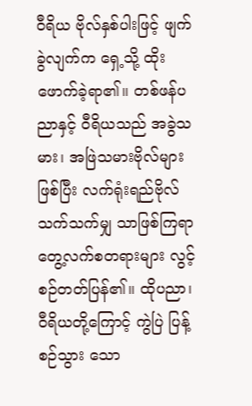ဝီရိယ ဗိုလ်နှစ်ပါးဖြင့် ဖျက်ခွဲလျက်က ရှေ့သို့ ထိုးဖောက်ခဲ့ရာ၏။ တစ်ဖန်ပညာနှင့် ဝီရိယသည် အခွဲသမား၊ အဖြဲသမားဗိုလ်များဖြစ်ပြီး လက်ရုံးရည်ဗိုလ် သက်သက်မျှ သာဖြစ်ကြရာ တွေ့လက်စတရားများ လွင့်စဉ်တတ်ပြန်၏။ ထိုပညာ၊ ဝီရိယတို့ကြောင့် ကွဲပြဲ ပြန့်စဉ်သွား သော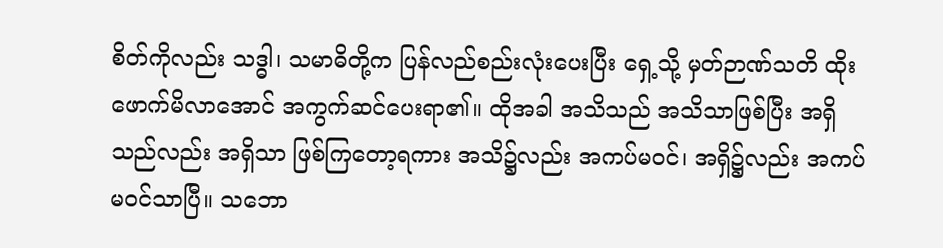စိတ်ကိုလည်း သဒ္ဓါ၊ သမာဓိတို့က ပြန်လည်စည်းလုံးပေးပြီး ရှေ့သို့ မှတ်ဉာဏ်သတိ ထိုးဖောက်မိလာအောင် အကွက်ဆင်ပေးရာ၏။ ထိုအခါ အသိသည် အသိသာဖြစ်ပြီး အရှိသည်လည်း အရှိသာ ဖြစ်ကြတော့ရကား အသိ၌လည်း အကပ်မဝင်၊ အရှိ၌လည်း အကပ်မဝင်သာပြီ။ သဘော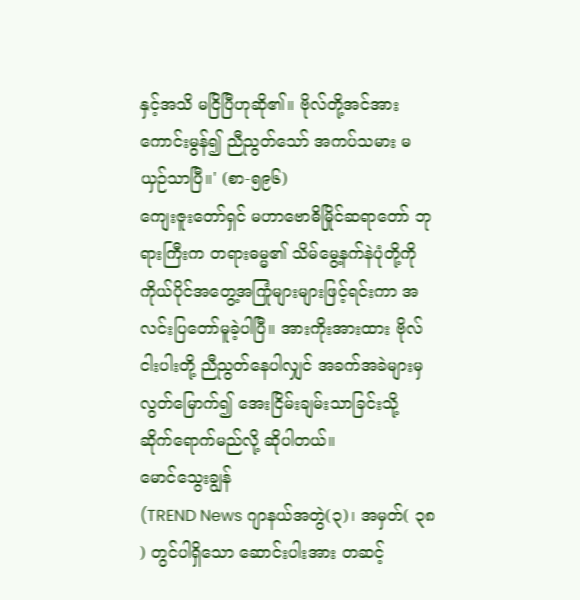နှင့်အသိ မငြိပြီဟုဆို၏။ ဗိုလ်တို့အင်အား ကောင်းမွန်၍ ညီညွတ်သော် အကပ်သမား မယှဉ်သာပြီ။' (စာ-၅၉၆)
ကျေးဇူးတော်ရှင် မဟာဗောဓိမြိုင်ဆရာတော် ဘုရားကြီးက တရားဓမ္မ၏ သိမ်မွေ့နက်နဲပုံတို့ကို ကိုယ်ပိုင်အတွေ့အကြုံများများဖြင့်ရင်းကာ အလင်းပြတော်မူခဲ့ပါပြီ။ အားကိုးအားထား ဗိုလ်ငါးပါးတို့ ညီညွတ်နေပါလျှင် အခက်အခဲများမှ လွတ်မြောက်၍ အေးငြိမ်းချမ်းသာခြင်းသို့ ဆိုက်ရောက်မည်လို့ ဆိုပါတယ်။
မောင်သွေးချွန်
(TREND News ဂျာနယ်အတွဲ(၃)၊ အမှတ်( ၃၈ ) တွင်ပါရှိသော ဆောင်းပါးအား တဆင့်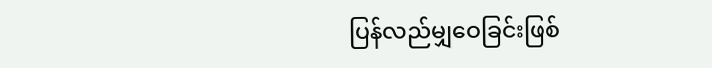ပြန်လည်မျှဝေခြင်းဖြစ်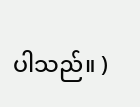ပါသည်။ )